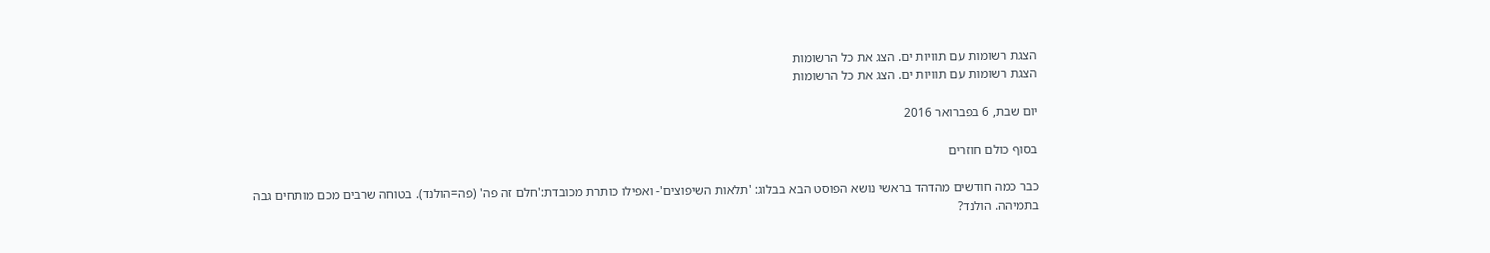הצגת רשומות עם תוויות ים. הצג את כל הרשומות
הצגת רשומות עם תוויות ים. הצג את כל הרשומות

יום שבת, 6 בפברואר 2016

בסוף כולם חוזרים

כבר כמה חודשים מהדהד בראשי נושא הפוסט הבא בבלוג: 'תלאות השיפוצים'- ואפילו כותרת מכובדת:'חלם זה פה' (פה=הולנד). בטוחה שרבים מכם מותחים גבה בתמיהה. הולנד?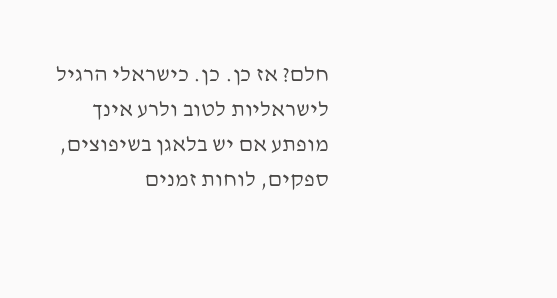חלם? אז כן. כן. כישראלי הרגיל לישראליות לטוב ולרע אינך מופתע אם יש בלאגן בשיפוצים, ספקים, לוחות זמנים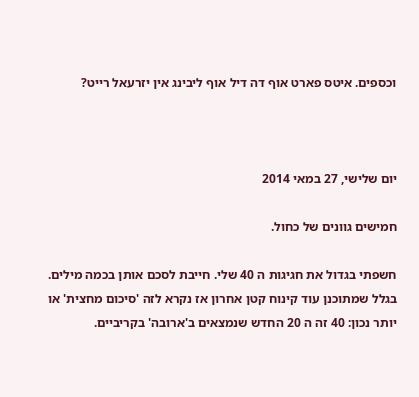וכספים. איטס פארט אוף דה דיל אוף ליבינג אין יזרעאל רייט?



יום שלישי, 27 במאי 2014

חמישים גוונים של כחול.

חשפתי בגדול את חגיגות ה 40 שלי. חייבת לסכם אותן בכמה מילים.
בגלל שמתוכנן עוד קינוח קטן אחרון אז נקרא לזה 'סיכום מחצית' או יותר נכון: 40 זה ה 20 החדש שנמצאים ב'ארובה' בקריביים.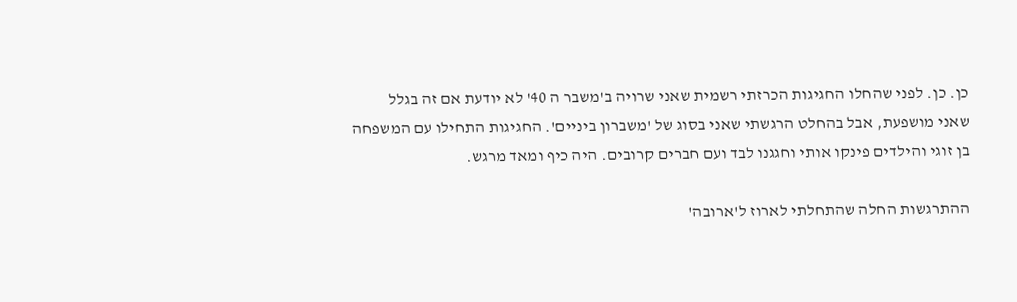כן. כן. לפני שהחלו החגיגות הכרזתי רשמית שאני שרויה ב'משבר ה 40' לא יודעת אם זה בגלל
שאני מושפעת, אבל בהחלט הרגשתי שאני בסוג של 'משברון ביניים'. החגיגות התחילו עם המשפחה
בן זוגי והילדים פינקו אותי וחגגנו לבד ועם חברים קרובים. היה כיף ומאד מרגש.

ההתרגשות החלה שהתחלתי לארוז ל'ארובה'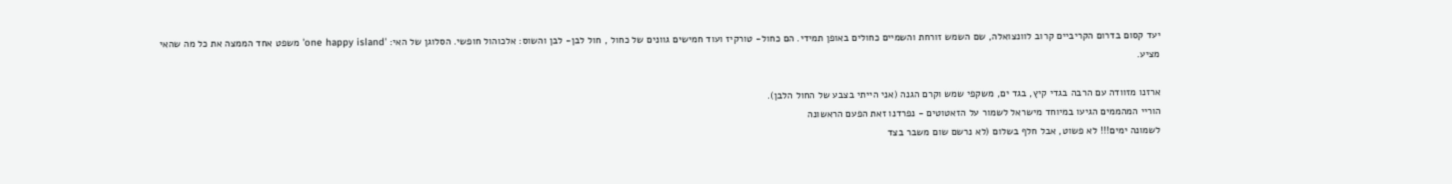יעד קסום בדרום הקריביים קרוב לוונצואלה, שם השמש זורחת והשמיים כחולים באופן תמידי. הם כחול- טורקיז ועוד חמישים גוונים של כחול , חול לבן- לבן והשוס: אלכוהול חופשי. הסלוגן של האי: 'one happy island' משפט אחד הממצה את כל מה שהאי מציע.

ארזנו מזוודה עם הרבה בגדי קיץ, בגד ים, משקפי שמש וקרם הגנה (אני הייתי בצבע של החול הלבן).
הוריי המהממים הגיעו במיוחד מישראל לשמור על הזאטוטים - נפרדנו זאת הפעם הראשונה
לשמונה ימים!!! לא פשוט, אבל חלף בשלום (לא נרשם שום משבר בצד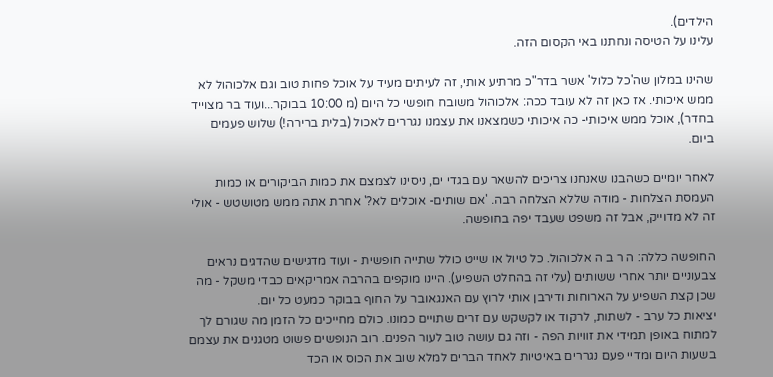הילדים).
עלינו על הטיסה ונחתנו באי הקסום הזה.

שהינו במלון שה'כל כלול' אשר בדר"כ מרתיע אותי, זה לעיתים מעיד על אוכל פחות טוב וגם אלכוהול לא ממש איכותי. אז כאן זה לא עובד ככה: אלכוהול משובח חופשי כל היום (מ 10:00 בבוקר...ועוד בר מצוייד בחדר), אוכל ממש איכותי- כה איכותי כשמצאנו את עצמנו נגררים לאכול (בלית ברירה!) שלוש פעמים ביום.

לאחר יומיים כשהבנו שאנחנו צריכים להשאר עם בגדי ים, ניסינו לצמצם את כמות הביקורים או כמות העמסת הצלחות - מודה שללא הצלחה רבה. 'אם שותים- אוכלים לא?' אחרת אתה ממש מטושטש - אולי זה לא מדוייק, אבל זה משפט שעבד יפה בחופשה.

החופשה כללה: ה ר ב ה אלכוהול. כל טיול או שייט כולל שתייה חופשית - ועוד מדגישים שהדגים נראים צבעוניים יותר אחרי ששותים (עלי זה בהחלט השפיע). היינו מוקפים בהרבה אמריקאים כבדי משקל - מה שכן קצת השפיע על הארוחות ודירבן אותי לרוץ עם האנגאובר על החוף בבוקר כמעט כל יום.
יציאות כל ערב - לשתות, לרקוד או לקשקש עם זרים שתויים כמונו. כולם מחייכים כל הזמן מה שגורם לך למתוח באופן תמידי את זוויות הפה - וזה גם עושה טוב לעור הפנים. רוב הנופשים פשוט מטגנים את עצמם בשעות היום ומדיי פעם נגררים באיטיות לאחד הברים למלא שוב את הכוס או הכד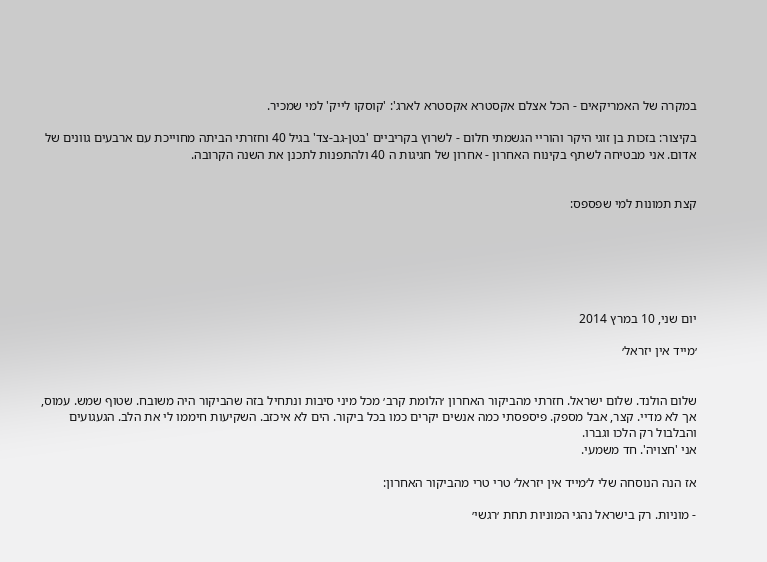במקרה של האמריקאים - הכל אצלם אקסטרא אקסטרא לארג': 'קוסקו לייק' למי שמכיר.

בקיצור: בזכות בן זוגי היקר והוריי הגשמתי חלום - לשרוץ בקריביים 'בטן-גב-צד' בגיל 40 וחזרתי הביתה מחוייכת עם ארבעים גוונים של אדום. אני מבטיחה לשתף בקינוח האחרון - אחרון של חגיגות ה 40 ולהתפנות לתכנן את השנה הקרובה.


קצת תמונות למי שפספס:






יום שני, 10 במרץ 2014

׳מייד אין יזראל׳


שלום הולנד. שלום ישראל. חזרתי מהביקור האחרון ׳הלומת קרב׳ מכל מיני סיבות ונתחיל בזה שהביקור היה משובח. שטוף שמש. עמוס, אך לא מדיי. קצר, אבל מספק. פיספסתי כמה אנשים יקרים כמו בכל ביקור. הים לא איכזב. השקיעות חיממו לי את הלב. הגעגועים והבלבול רק הלכו וגברו.
אני 'חצויה'. חד משמעי.

אז הנה הנוסחה שלי ל׳מייד אין יזראל׳ טרי טרי מהביקור האחרון:

- מוניות. רק בישראל נהגי המוניות תחת ׳רגשי׳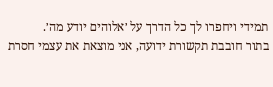תמידי ויחפרו לך כל הדרך על ׳אלוהים יודע מה׳.
בתור חובבת תקשורת ידועה, אני מוצאת את עצמי חסרת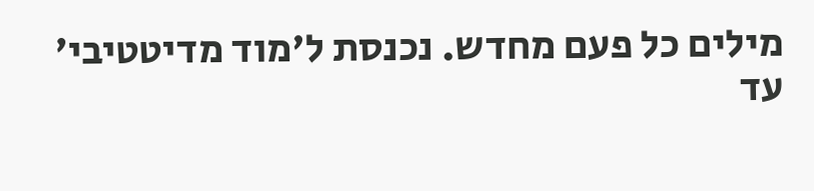מילים כל פעם מחדש. נכנסת ל'מוד מדיטטיבי' עד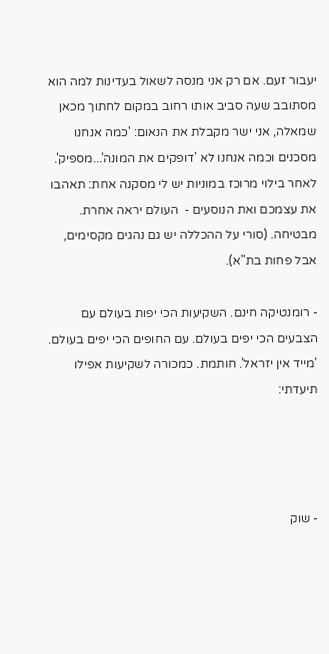יעבור זעם. אם רק אני מנסה לשאול בעדינות למה הוא מסתובב שעה סביב אותו רחוב במקום לחתוך מכאן שמאלה, אני ישר מקבלת את הנאום: 'כמה אנחנו מסכנים וכמה אנחנו לא 'דופקים את המונה'...מספיק'. לאחר בילוי מרוכז במוניות יש לי מסקנה אחת: תאהבו את עצמכם ואת הנוסעים -  העולם יראה אחרת. מבטיחה. (סורי על ההכללה יש גם נהגים מקסימים, אבל פחות בת"א).

- רומנטיקה חינם. השקיעות הכי יפות בעולם עם הצבעים הכי יפים בעולם. עם החופים הכי יפים בעולם. 'מייד אין יזראל'. חותמת. כמכורה לשקיעות אפילו תיעדתי:




- שוק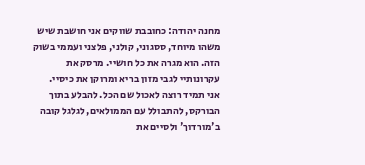מחנה יהודה: כחובבת שווקים אני חושבת שיש משהו מיוחד, ססגוני, קולני, פלצני ועממי בשוק הזה. הוא מגרה את כל חושיי. מרסק את עקרונותיי לגבי מזון בריא ומרוקן את כיסיי.
אני תמיד רוצה לאכול שם הכל. להבלע בתוך הבורקס, להתבולל עם הממולאים, לגלגל קובה ב'מורדוך' ולסיים את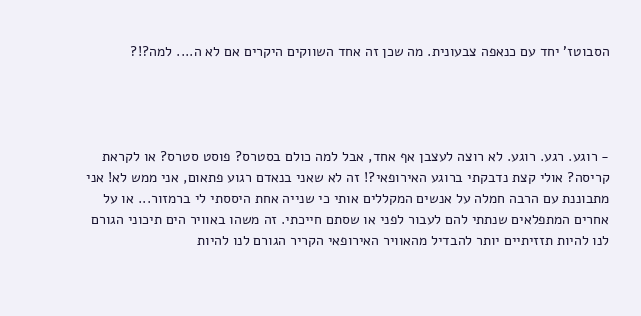הסבוטז' יחד עם כנאפה צבעונית. מה שכן זה אחד השווקים היקרים אם לא ה.... למה?!?




- רוגע. רגע. רוגע. לא רוצה לעצבן אף אחד, אבל למה כולם בסטרס? פוסט סטרס? או לקראת קריסה? אולי קצת נדבקתי ברוגע האירופאי?! זה לא שאני בנאדם רגוע פתאום, אני ממש לא! אני מתבוננת עם הרבה חמלה על אנשים המקללים אותי כי שנייה אחת היססתי לי ברמזור... או על אחרים המתפלאים שנתתי להם לעבור לפני או שסתם חייכתי. זה משהו באוויר הים תיכוני הגורם לנו להיות תזזיתיים יותר להבדיל מהאוויר האירופאי הקריר הגורם לנו להיות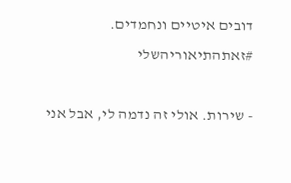דובים איטיים ונחמדים. #זאתהתיאוריהשלי

- שירות. אולי זה נדמה לי, אבל אני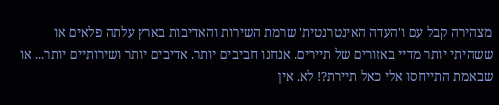מצהירה קבל עם ו'העדה האינטרנטית' שרמת השירות והאדיבות בארץ עלתה פלאים או ששהיתי יותר מדיי באזורים של תיירים. אנחנו חביבים יותר. אדיבים יותר ושירותיים יותר... או שבאמת התייחסו אלי כאל תיירת?! לא. אין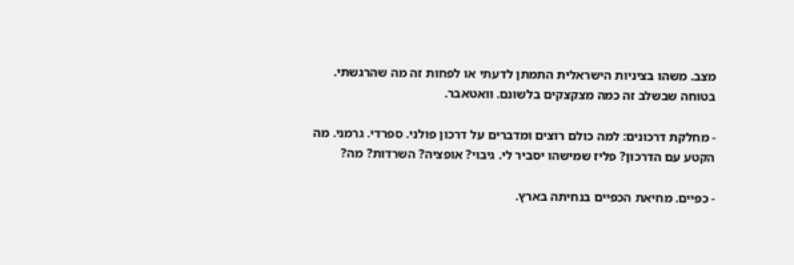מצב. משהו בציניות הישראלית התמתן לדעתי או לפחות זה מה שהרגשתי. בטוחה שבשלב זה כמה מצקצקים בלשונם. וואטאבר.

- מחלקת דרכונים: למה כולם רוצים ומדברים על דרכון פולני. ספרדי. גרמני. מה הקטע עם הדרכון? פליז שמישהו יסביר לי. גיבוי? אופציה? השרדות? מה?

- כפיים. מחיאת הכפיים בנחיתה בארץ.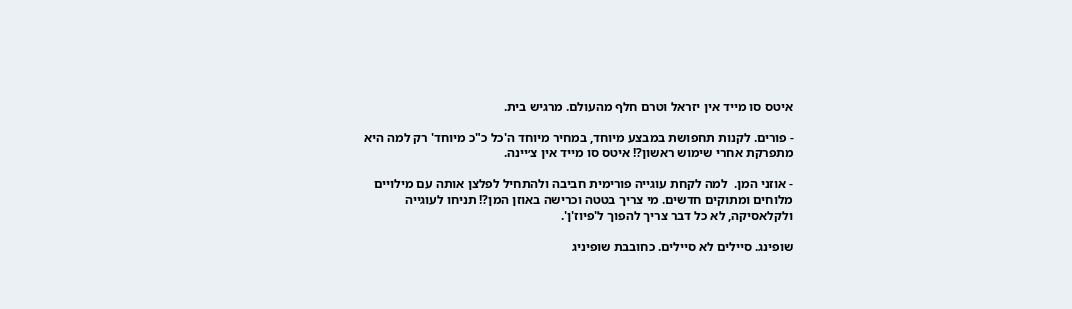איטס סו מייד אין יזראל וטרם חלף מהעולם. מרגיש בית.

- פורים. לקנות תחפושת במבצע מיוחד, במחיר מיוחד ה'כל כ"כ מיוחד' רק למה היא מתפרקת אחרי שימוש ראשון?! איטס סו מייד אין צ׳יינה.

- אוזני המן.  למה לקחת עוגייה פורימית חביבה ולהתחיל לפלצן אותה עם מילויים מלוחים ומתוקים חדשים. מי צריך בטטה וכרישה באוזן המן?! תניחו לעוגייה ולקלאסיקה, לא כל דבר צריך להפוך ל'פיוז'ן'.

שופינג. סיילים לא סיילים. כחובבת שופיניג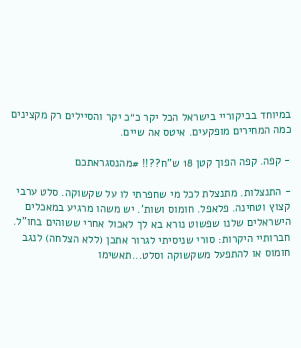במיוחד בביקוריי בישראל הכל יקר כ״כ יקר והסיילים רק מקצינים כמה המחירים מופקעים. איטס אה שיים.

- קפה. קפה הפוך קטן 18 ש"ח??!! #מהנסגראתכם

- התנצלות. מתנצלת לכל מי שחפרתי לו על שקשוקה. סלט ערבי קצוץ וטחינה. פלאפל. חומוס ושות'. יש משהו מרגיע במאכלים הישראלים שלנו שפשוט נורא בא לך לאכול אחרי ששוהים בחו"ל. חברותיי היקרות: סורי שניסיתי לגרור אתכן (ללא הצלחה) לנגב חומוס או להתפעל משקשוקה וסלט...תאשימו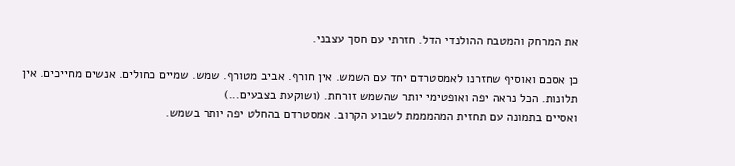את המרחק והמטבח ההולנדי הדל. חזרתי עם חסך עצבני.

כן אסכם ואוסיף שחזרנו לאמסטרדם יחד עם השמש. אין חורף. אביב מטורף. שמש. שמיים כחולים. אנשים מחייכים. אין תלונות. הכל נראה יפה ואופטימי יותר שהשמש זורחת. (ושוקעת בצבעים...)
ואסיים בתמונה עם תחזית המהמממת לשבוע הקרוב. אמסטרדם בהחלט יפה יותר בשמש.